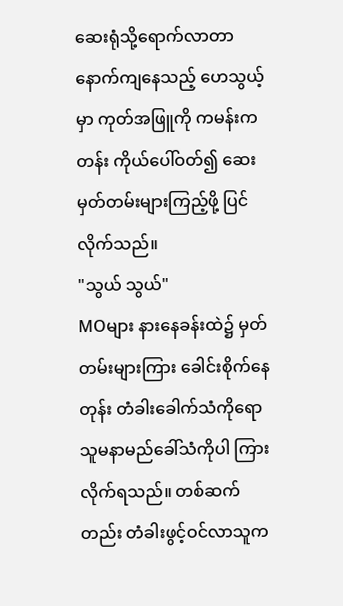ဆေးရုံသို့ရောက်လာတာ နောက်ကျနေသည့် ဟေသွယ့်မှာ ကုတ်အဖြူကို ကမန်းကတန်း ကိုယ်ပေါ်ဝတ်၍ ဆေးမှတ်တမ်းများကြည့်ဖို့ ပြင်လိုက်သည်။
"သွယ် သွယ်"
MOများ နားနေခန်းထဲ၌ မှတ်တမ်းများကြား ခေါင်းစိုက်နေတုန်း တံခါးခေါက်သံကိုရော သူမနာမည်ခေါ်သံကိုပါ ကြားလိုက်ရသည်။ တစ်ဆက်တည်း တံခါးဖွင့်ဝင်လာသူက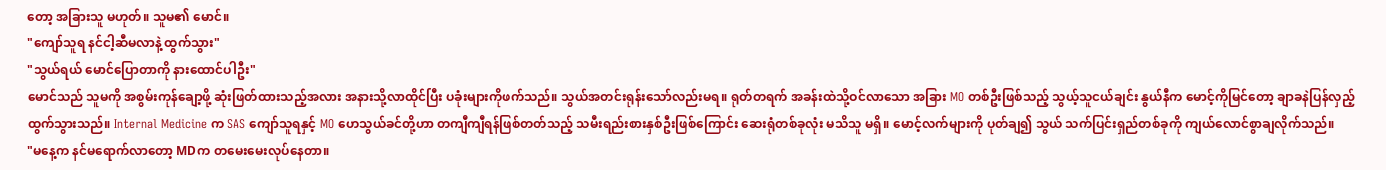တော့ အခြားသူ မဟုတ်။ သူမ၏ မောင်။
"ကျော်သူရ နင်ငါ့ဆီမလာနဲ့ ထွက်သွား"
"သွယ်ရယ် မောင်ပြောတာကို နားထောင်ပါဦး"
မောင်သည် သူမကို အစွမ်းကုန်ချော့ဖို့ ဆုံးဖြတ်ထားသည့်အလား အနားသို့လာထိုင်ပြီး ပခုံးများကိုဖက်သည်။ သွယ်အတင်းရုန်းသော်လည်းမရ။ ရုတ်တရက် အခန်းထဲသို့ဝင်လာသော အခြား MO တစ်ဦးဖြစ်သည့် သွယ့်သူငယ်ချင်း နွယ်နီက မောင့်ကိုမြင်တော့ ချာခနဲပြန်လှည့်ထွက်သွားသည်။ Internal Medicine က SAS ကျော်သူရနှင့် MO ဟေသွယ်ခင်တို့ဟာ တကျီကျီရန်ဖြစ်တတ်သည့် သမီးရည်းစားနှစ်ဦးဖြစ်ကြောင်း ဆေးရုံတစ်ခုလုံး မသိသူ မရှိ။ မောင့်လက်များကို ပုတ်ချ၍ သွယ် သက်ပြင်းရှည်တစ်ခုကို ကျယ်လောင်စွာချလိုက်သည်။
"မနေ့က နင်မရောက်လာတော့ MDက တမေးမေးလုပ်နေတာ။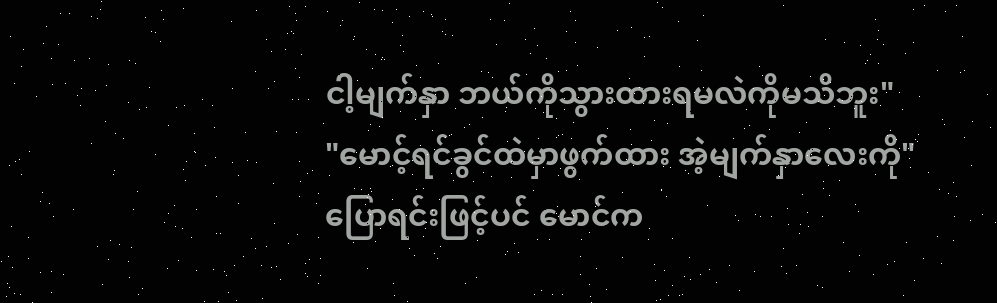ငါ့မျက်နှာ ဘယ်ကိုသွားထားရမလဲကိုမသိဘူး"
"မောင့်ရင်ခွင်ထဲမှာဖွက်ထား အဲ့မျက်နှာလေးကို"
ပြောရင်းဖြင့်ပင် မောင်က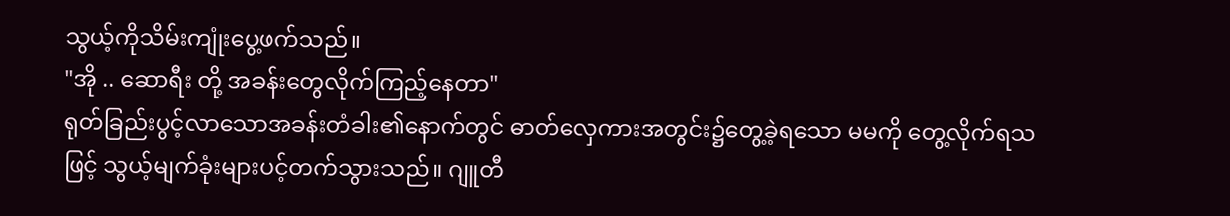သွယ့်ကိုသိမ်းကျုံးပွေ့ဖက်သည်။
"အို .. ဆောရီး တို့ အခန်းတွေလိုက်ကြည့်နေတာ"
ရုတ်ခြည်းပွင့်လာသောအခန်းတံခါး၏နောက်တွင် ဓာတ်လှေကားအတွင်း၌တွေ့ခဲ့ရသော မမကို တွေ့လိုက်ရသဖြင့် သွယ့်မျက်ခုံးများပင့်တက်သွားသည်။ ဂျူတီ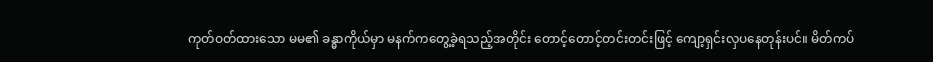ကုတ်ဝတ်ထားသော မမ၏ ခန္ဓာကိုယ်မှာ မနက်ကတွေ့ခဲ့ရသည့်အတိုင်း တောင့်တောင့်တင်းတင်းဖြင့် ကျော့ရှင်းလှပနေတုန်းပင်။ မိတ်ကပ်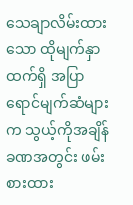သေချာလိမ်းထားသော ထိုမျက်နှာထက်ရှိ အပြာရောင်မျက်ဆံများက သွယ့်ကိုအချိန်ခဏအတွင်း ဖမ်းစားထား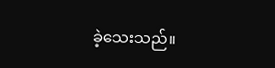ခဲ့သေးသည်။